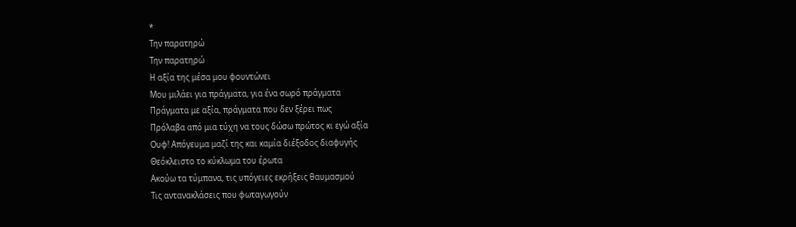*
Την παρατηρώ
Την παρατηρώ
Η αξία της μέσα μου φουντώνει
Μου μιλάει για πράγματα, για ένα σωρό πράγματα
Πράγματα με αξία, πράγματα που δεν ξέρει πως
Πρόλαβα από μια τύχη να τους δώσω πρώτος κι εγώ αξία
Ουφ! Απόγευμα μαζί της και καμία διέξοδος διαφυγής
Θεόκλειστο το κύκλωμα του έρωτα
Ακούω τα τύμπανα, τις υπόγειες εκρήξεις θαυμασμού
Τις αντανακλάσεις που φωταγωγούν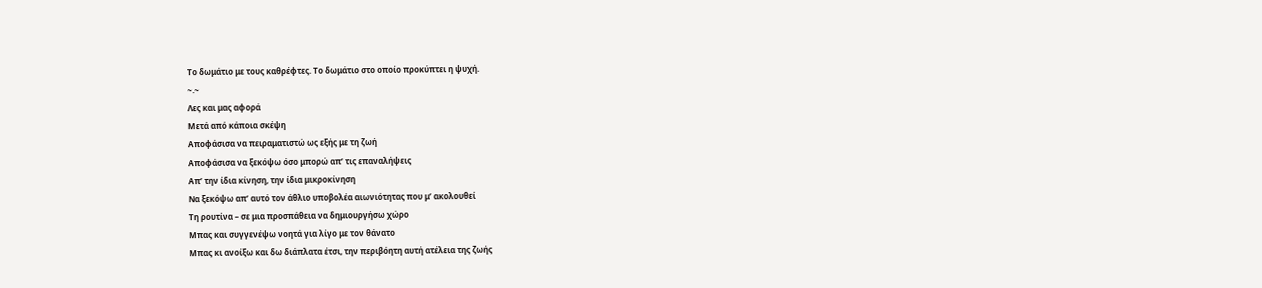Το δωμάτιο με τους καθρέφτες. Το δωμάτιο στο οποίο προκύπτει η ψυχή.
~.~
Λες και μας αφορά
Μετά από κάποια σκέψη
Αποφάσισα να πειραματιστώ ως εξής με τη ζωή
Αποφάσισα να ξεκόψω όσο μπορώ απ’ τις επαναλήψεις
Απ’ την ίδια κίνηση, την ίδια μικροκίνηση
Να ξεκόψω απ’ αυτό τον άθλιο υποβολέα αιωνιότητας που μ’ ακολουθεί
Τη ρουτίνα – σε μια προσπάθεια να δημιουργήσω χώρο
Μπας και συγγενέψω νοητά για λίγο με τον θάνατο
Μπας κι ανοίξω και δω διάπλατα έτσι, την περιβόητη αυτή ατέλεια της ζωής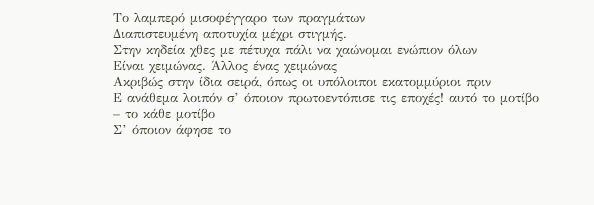Το λαμπερό μισοφέγγαρο των πραγμάτων
Διαπιστευμένη αποτυχία μέχρι στιγμής.
Στην κηδεία χθες με πέτυχα πάλι να χαώνομαι ενώπιον όλων
Είναι χειμώνας. Άλλος ένας χειμώνας
Ακριβώς στην ίδια σειρά, όπως οι υπόλοιποι εκατομμύριοι πριν
Ε ανάθεμα λοιπόν σ’ όποιον πρωτοεντόπισε τις εποχές! αυτό το μοτίβο
– το κάθε μοτίβο
Σ’ όποιον άφησε το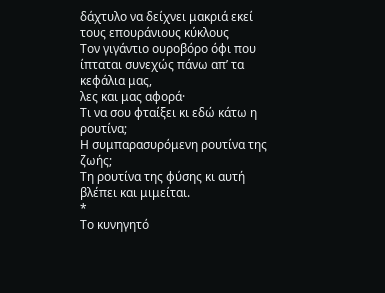δάχτυλο να δείχνει μακριά εκεί τους επουράνιους κύκλους
Τον γιγάντιο ουροβόρο όφι που ίπταται συνεχώς πάνω απ’ τα κεφάλια μας,
λες και μας αφορά·
Τι να σου φταίξει κι εδώ κάτω η ρουτίνα;
Η συμπαρασυρόμενη ρουτίνα της ζωής;
Τη ρουτίνα της φύσης κι αυτή βλέπει και μιμείται.
*
Το κυνηγητό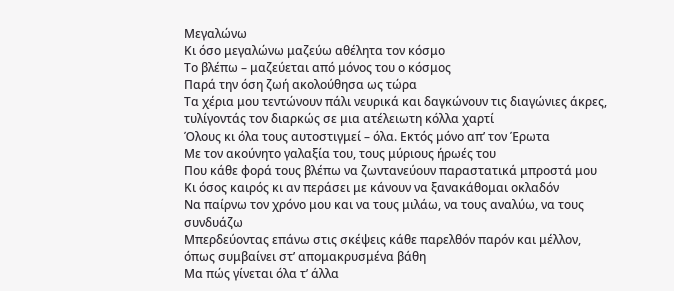Μεγαλώνω
Κι όσο μεγαλώνω μαζεύω αθέλητα τον κόσμο
Το βλέπω – μαζεύεται από μόνος του ο κόσμος
Παρά την όση ζωή ακολούθησα ως τώρα
Τα χέρια μου τεντώνουν πάλι νευρικά και δαγκώνουν τις διαγώνιες άκρες,
τυλίγοντάς τον διαρκώς σε μια ατέλειωτη κόλλα χαρτί
Όλους κι όλα τους αυτοστιγμεί – όλα. Εκτός μόνο απ’ τον Έρωτα
Με τον ακούνητο γαλαξία του, τους μύριους ήρωές του
Που κάθε φορά τους βλέπω να ζωντανεύουν παραστατικά μπροστά μου
Κι όσος καιρός κι αν περάσει με κάνουν να ξανακάθομαι οκλαδόν
Να παίρνω τον χρόνο μου και να τους μιλάω, να τους αναλύω, να τους συνδυάζω
Μπερδεύοντας επάνω στις σκέψεις κάθε παρελθόν παρόν και μέλλον,
όπως συμβαίνει στ’ απομακρυσμένα βάθη
Μα πώς γίνεται όλα τ’ άλλα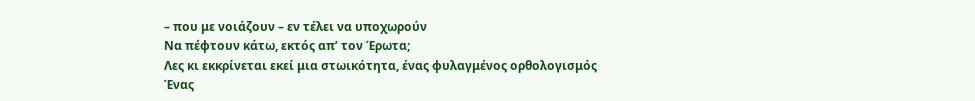– που με νοιάζουν – εν τέλει να υποχωρούν
Να πέφτουν κάτω, εκτός απ’ τον Έρωτα;
Λες κι εκκρίνεται εκεί μια στωικότητα, ένας φυλαγμένος ορθολογισμός
Ένας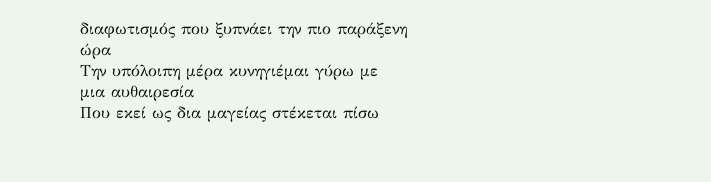διαφωτισμός που ξυπνάει την πιο παράξενη ώρα
Την υπόλοιπη μέρα κυνηγιέμαι γύρω με μια αυθαιρεσία
Που εκεί ως δια μαγείας στέκεται πίσω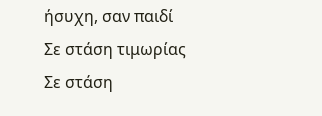ήσυχη, σαν παιδί
Σε στάση τιμωρίας
Σε στάση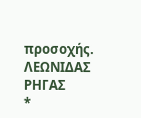προσοχής.
ΛΕΩΝΙΔΑΣ ΡΗΓΑΣ
*